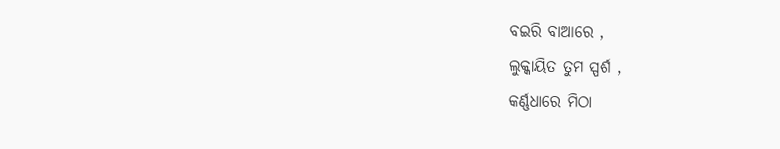ବଇରି ବାଆରେ ,
ଲୁକ୍କାୟିତ ତୁମ ସ୍ପର୍ଶ ,
କର୍ଣ୍ଣଧାରେ ମିଠା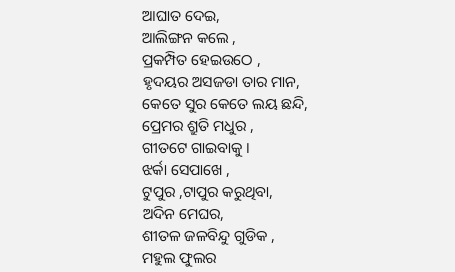ଆଘାତ ଦେଇ,
ଆଲିଙ୍ଗନ କଲେ ,
ପ୍ରକମ୍ପିତ ହେଇଉଠେ ,
ହୃଦୟର ଅସଜଡା ତାର ମାନ,
କେତେ ସୁର କେତେ ଲୟ ଛନ୍ଦି,
ପ୍ରେମର ଶ୍ରୁତି ମଧୁର ,
ଗୀତଟେ ଗାଇବାକୁ ।
ଝର୍କା ସେପାଖେ ,
ଟୁପୁର ,ଟାପୁର କରୁଥିବା,
ଅଦିନ ମେଘର,
ଶୀତଳ ଜଳବିନ୍ଦୁ ଗୁଡିକ ,
ମହୁଲ ଫୁଲର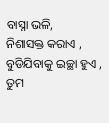ବାସ୍ନା ଭଳି,
ନିଶାସକ୍ତ କରାଏ ,
ବୁଡିଯିବାକୁ ଇଚ୍ଛା ହୁଏ ,
ତୁମ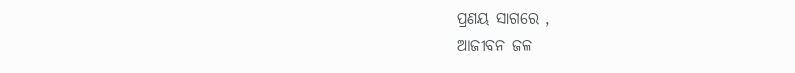ପ୍ରଣୟ ସାଗରେ ,
ଆଜୀବନ ଜଳ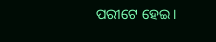ପରୀଟେ ହେଇ।